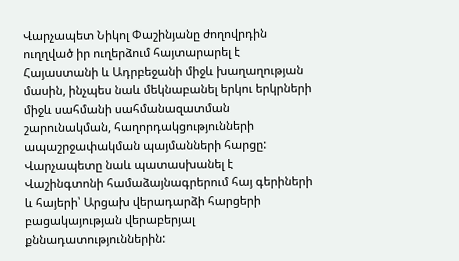Վարչապետ Նիկոլ Փաշինյանը ժողովրդին ուղղված իր ուղերձում հայտարարել է Հայաստանի և Ադրբեջանի միջև խաղաղության մասին, ինչպես նաև մեկնաբանել երկու երկրների միջև սահմանի սահմանազատման շարունակման, հաղորդակցությունների ապաշրջափակման պայմանների հարցը:
Վարչապետը նաև պատասխանել է Վաշինգտոնի համաձայնագրերում հայ գերիների և հայերի՝ Արցախ վերադարձի հարցերի բացակայության վերաբերյալ քննադատություններին: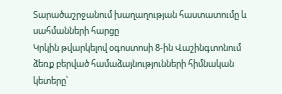Տարածաշրջանում խաղաղության հաստատումը և սահմանների հարցը
Կրկին թվարկելով օգոստոսի 8-ին Վաշինգտոնում ձեռք բերված համաձայնությունների հիմնական կետերը՝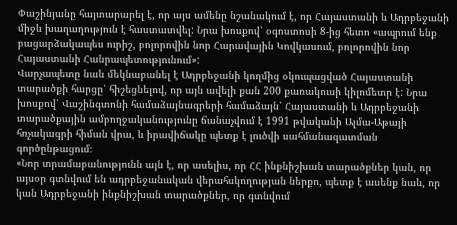Փաշինյանը հայտարարել է, որ այս ամենը նշանակում է, որ Հայաստանի և Ադրբեջանի միջև խաղաղություն է հաստատվել: Նրա խոսքով՝ օգոստոսի 8-ից հետո «ապրում ենք բացարձակապես ուրիշ, բոլորովին նոր Հարավային Կովկասում, բոլորովին նոր Հայաստանի Հանրապետությունում»:
Վարչապետը նաև մեկնաբանել է Ադրբեջանի կողմից օկուպացված Հայաստանի տարածքի հարցը՝ հիշեցնելով, որ այն ավելի քան 200 քառակուսի կիլոմետր է: Նրա խոսքով՝ Վաշինգտոնի համաձայնագրերի համաձայն՝ Հայաստանի և Ադրբեջանի տարածքային ամբողջականությունը ճանաչվում է 1991 թվականի Ալմա-Աթայի հռչակագրի հիման վրա, և իրավիճակը պետք է լուծվի սահմանազատման գործընթացում։
«Նոր տրամաբանությունն այն է, որ ասելիս, որ ՀՀ ինքնիշխան տարածքներ կան, որ այսօր գտնվում են ադրբեջանական վերահսկողության ներքո, պետք է ասենք նաև, որ կան Ադրբեջանի ինքնիշխան տարածքներ, որ գտնվում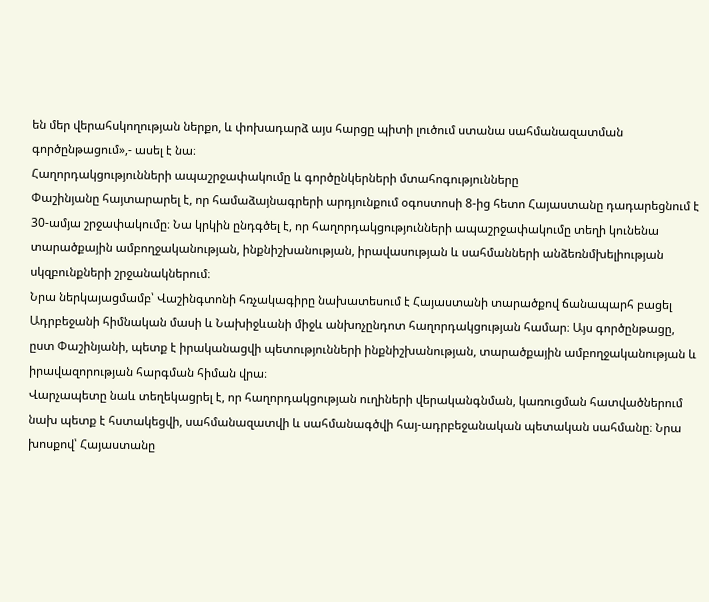են մեր վերահսկողության ներքո, և փոխադարձ այս հարցը պիտի լուծում ստանա սահմանազատման գործընթացում»,- ասել է նա։
Հաղորդակցությունների ապաշրջափակումը և գործընկերների մտահոգությունները
Փաշինյանը հայտարարել է, որ համաձայնագրերի արդյունքում օգոստոսի 8-ից հետո Հայաստանը դադարեցնում է 30-ամյա շրջափակումը։ Նա կրկին ընդգծել է, որ հաղորդակցությունների ապաշրջափակումը տեղի կունենա տարածքային ամբողջականության, ինքնիշխանության, իրավասության և սահմանների անձեռնմխելիության սկզբունքների շրջանակներում։
Նրա ներկայացմամբ՝ Վաշինգտոնի հռչակագիրը նախատեսում է Հայաստանի տարածքով ճանապարհ բացել Ադրբեջանի հիմնական մասի և Նախիջևանի միջև անխոչընդոտ հաղորդակցության համար։ Այս գործընթացը, ըստ Փաշինյանի, պետք է իրականացվի պետությունների ինքնիշխանության, տարածքային ամբողջականության և իրավազորության հարգման հիման վրա։
Վարչապետը նաև տեղեկացրել է, որ հաղորդակցության ուղիների վերականգնման, կառուցման հատվածներում նախ պետք է հստակեցվի, սահմանազատվի և սահմանագծվի հայ-ադրբեջանական պետական սահմանը։ Նրա խոսքով՝ Հայաստանը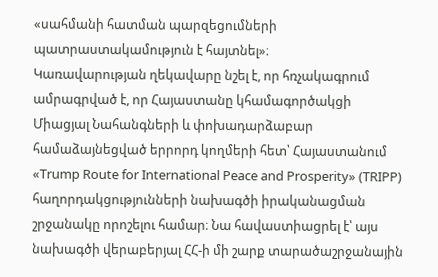«սահմանի հատման պարզեցումների պատրաստակամություն է հայտնել»։
Կառավարության ղեկավարը նշել է, որ հռչակագրում ամրագրված է, որ Հայաստանը կհամագործակցի Միացյալ Նահանգների և փոխադարձաբար համաձայնեցված երրորդ կողմերի հետ՝ Հայաստանում «Trump Route for International Peace and Prosperity» (TRIPP) հաղորդակցությունների նախագծի իրականացման շրջանակը որոշելու համար։ Նա հավաստիացրել է՝ այս նախագծի վերաբերյալ ՀՀ-ի մի շարք տարածաշրջանային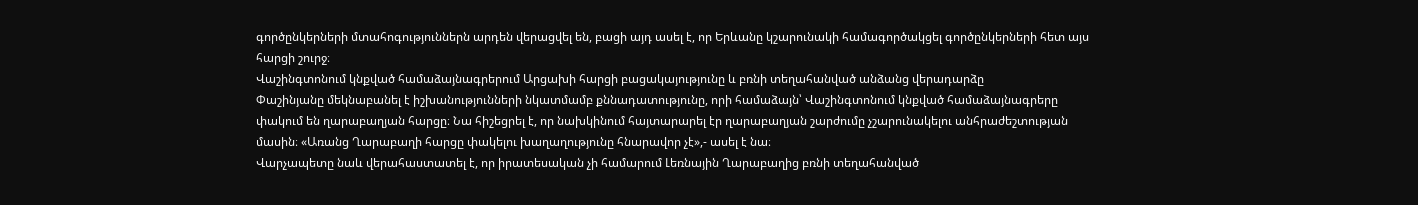գործընկերների մտահոգություններն արդեն վերացվել են, բացի այդ ասել է, որ Երևանը կշարունակի համագործակցել գործընկերների հետ այս հարցի շուրջ։
Վաշինգտոնում կնքված համաձայնագրերում Արցախի հարցի բացակայությունը և բռնի տեղահանված անձանց վերադարձը
Փաշինյանը մեկնաբանել է իշխանությունների նկատմամբ քննադատությունը, որի համաձայն՝ Վաշինգտոնում կնքված համաձայնագրերը փակում են ղարաբաղյան հարցը։ Նա հիշեցրել է, որ նախկինում հայտարարել էր ղարաբաղյան շարժումը չշարունակելու անհրաժեշտության մասին։ «Առանց Ղարաբաղի հարցը փակելու խաղաղությունը հնարավոր չէ»,- ասել է նա։
Վարչապետը նաև վերահաստատել է, որ իրատեսական չի համարում Լեռնային Ղարաբաղից բռնի տեղահանված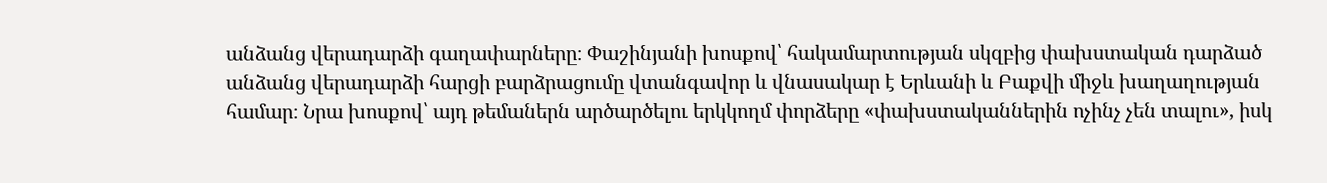անձանց վերադարձի գաղափարները։ Փաշինյանի խոսքով՝ հակամարտության սկզբից փախստական դարձած անձանց վերադարձի հարցի բարձրացումը վտանգավոր և վնասակար է Երևանի և Բաքվի միջև խաղաղության համար։ Նրա խոսքով՝ այդ թեմաներն արծարծելու երկկողմ փորձերը «փախստականներին ոչինչ չեն տալու», իսկ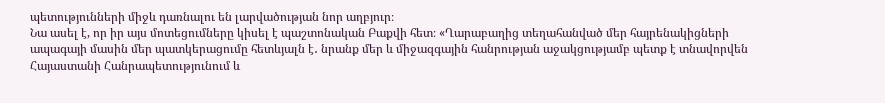պետությունների միջև դառնալու են լարվածության նոր աղբյուր։
Նա ասել է, որ իր այս մոտեցումները կիսել է պաշտոնական Բաքվի հետ։ «Ղարաբաղից տեղահանված մեր հայրենակիցների ապագայի մասին մեր պատկերացումը հետևյալն է․ նրանք մեր և միջազգային հանրության աջակցությամբ պետք է տնավորվեն Հայաստանի Հանրապետությունում և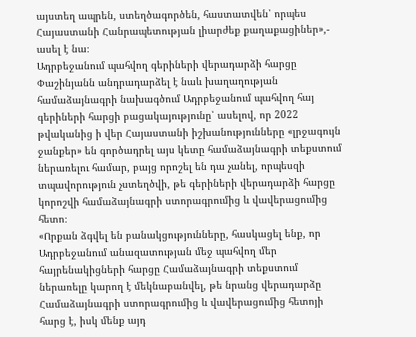այստեղ ապրեն, ստեղծագործեն, հաստատվեն՝ որպես Հայաստանի Հանրապետության լիարժեք քաղաքացիներ»,- ասել է նա։
Ադրբեջանում պահվող գերիների վերադարձի հարցը
Փաշինյանն անդրադարձել է նաև խաղաղության համաձայնագրի նախագծում Ադրբեջանում պահվող հայ գերիների հարցի բացակայությունը՝ ասելով, որ 2022 թվականից ի վեր Հայաստանի իշխանությունները «լրջագույն ջանքեր» են գործադրել այս կետը համաձայնագրի տեքստում ներառելու համար, բայց որոշել են դա չանել, որպեսզի տպավորություն չստեղծվի, թե գերիների վերադարձի հարցը կորոշվի համաձայնագրի ստորագրումից և վավերացումից հետո։
«Որքան ձգվել են բանակցությունները, հասկացել ենք, որ Ադրբեջանում անազատության մեջ պահվող մեր հայրենակիցների հարցը Համաձայնագրի տեքստում ներառելը կարող է մեկնաբանվել, թե նրանց վերադարձը Համաձայնագրի ստորագրումից և վավերացումից հետոյի հարց է, իսկ մենք այդ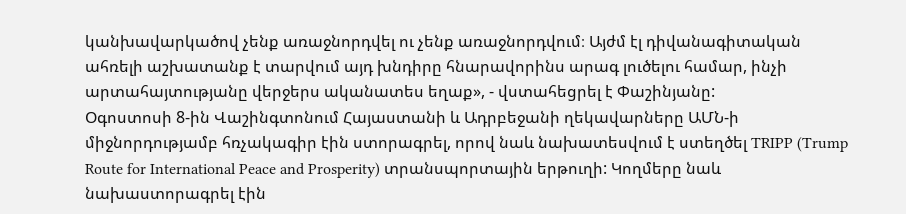կանխավարկածով չենք առաջնորդվել ու չենք առաջնորդվում։ Այժմ էլ դիվանագիտական ահռելի աշխատանք է տարվում այդ խնդիրը հնարավորինս արագ լուծելու համար, ինչի արտահայտությանը վերջերս ականատես եղաք», - վստահեցրել է Փաշինյանը:
Օգոստոսի 8-ին Վաշինգտոնում Հայաստանի և Ադրբեջանի ղեկավարները ԱՄՆ-ի միջնորդությամբ հռչակագիր էին ստորագրել, որով նաև նախատեսվում է ստեղծել TRIPP (Trump Route for International Peace and Prosperity) տրանսպորտային երթուղի: Կողմերը նաև նախաստորագրել էին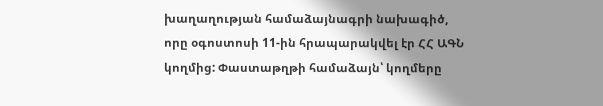խաղաղության համաձայնագրի նախագիծ, որը օգոստոսի 11-ին հրապարակվել էր ՀՀ ԱԳՆ կողմից: Փաստաթղթի համաձայն՝ կողմերը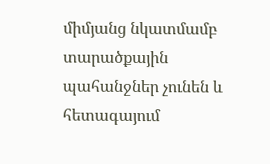միմյանց նկատմամբ տարածքային պահանջներ չունեն և հետագայում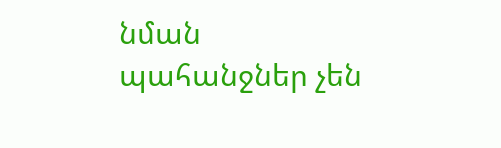նման պահանջներ չեն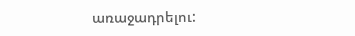առաջադրելու: